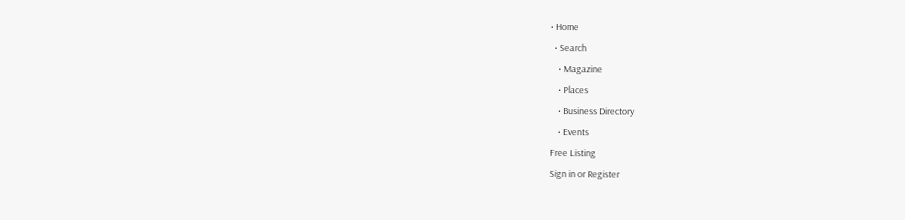• Home
  • Search
    • Magazine
    • Places
    • Business Directory
    • Events
Free Listing
Sign in or Register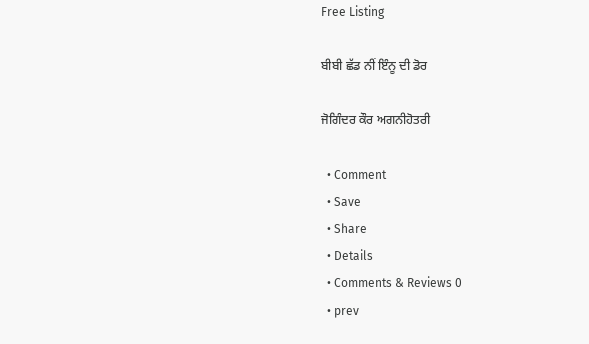Free Listing

ਬੀਬੀ ਛੱਡ ਨੀਂ ਇੰਨੂ ਦੀ ਡੋਰ

ਜੋਗਿੰਦਰ ਕੌਰ ਅਗਨੀਹੋਤਰੀ

  • Comment
  • Save
  • Share
  • Details
  • Comments & Reviews 0
  • prev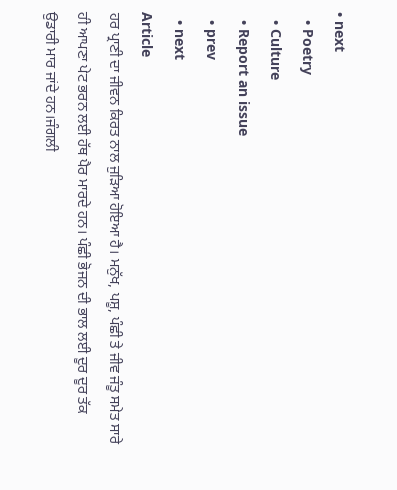• next
  • Poetry
  • Culture
  • Report an issue
  • prev
  • next
Article
ਹਰ ਪ੍ਰਾਣੀ ਦਾ ਜੀਵਨ ਕਿਰਤ ਨਾਲ ਜੁੜਿਆ ਹੋਇਆ ਹੈ। ਮਨੁੱਖ, ਪਸ਼ੂ, ਪੰਛੀ ਤੇ ਜੀਵ ਜੰਤੂ ਸਮੇਤ ਸਾਰੇ ਹੀ ਆਪਣਾ ਪੇਟ ਭਰਨ ਲਈ ਹੱਥ ਪੈਰ ਮਾਰਦੇ ਹਨ। ਪੰਛੀ ਭੋਜਨ ਦੀ ਭਾਲ ਲਈ ਦੂਰ ਦੂਰ ਤੱਕ ਉਡਾਰੀ ਮਾਰ ਜਾਂਦੇ ਹਨ।ਜੰਗਲੀ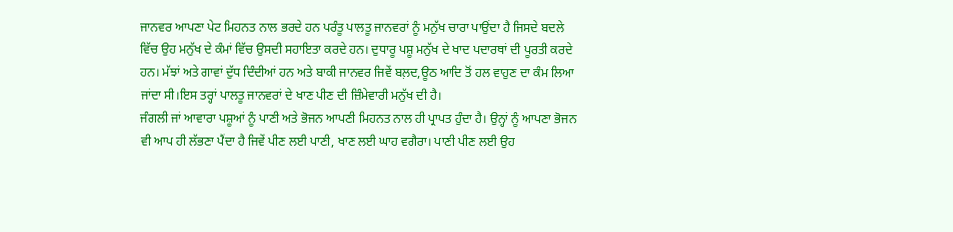ਜਾਨਵਰ ਆਪਣਾ ਪੇਟ ਮਿਹਨਤ ਨਾਲ ਭਰਦੇ ਹਨ ਪਰੰਤੂ ਪਾਲਤੂ ਜਾਨਵਰਾਂ ਨੂੰ ਮਨੁੱਖ ਚਾਰਾ ਪਾਉਂਦਾ ਹੈ ਜਿਸਦੇ ਬਦਲੇ ਵਿੱਚ ਉਹ ਮਨੁੱਖ ਦੇ ਕੰਮਾਂ ਵਿੱਚ ਉਸਦੀ ਸਹਾਇਤਾ ਕਰਦੇ ਹਨ। ਦੁਧਾਰੂ ਪਸ਼ੂ ਮਨੁੱਖ ਦੇ ਖਾਦ ਪਦਾਰਥਾਂ ਦੀ ਪੂਰਤੀ ਕਰਦੇ ਹਨ। ਮੱਝਾਂ ਅਤੇ ਗਾਵਾਂ ਦੁੱਧ ਦਿੰਦੀਆਂ ਹਨ ਅਤੇ ਬਾਕੀ ਜਾਨਵਰ ਜਿਵੇਂ ਬਲ਼ਦ,ਊਠ ਆਦਿ ਤੋਂ ਹਲ ਵਾਹੁਣ ਦਾ ਕੰਮ ਲਿਆ ਜਾਂਦਾ ਸੀ।ਇਸ ਤਰ੍ਹਾਂ ਪਾਲਤੂ ਜਾਨਵਰਾਂ ਦੇ ਖਾਣ ਪੀਣ ਦੀ ਜ਼ਿੰਮੇਵਾਰੀ ਮਨੁੱਖ ਦੀ ਹੈ।
ਜੰਗਲੀ ਜਾਂ ਆਵਾਰਾ ਪਸ਼ੂਆਂ ਨੂੰ ਪਾਣੀ ਅਤੇ ਭੋਜਨ ਆਪਣੀ ਮਿਹਨਤ ਨਾਲ ਹੀ ਪ੍ਰਾਪਤ ਹੁੰਦਾ ਹੈ। ਉਨ੍ਹਾਂ ਨੂੰ ਆਪਣਾ ਭੋਜਨ ਵੀ ਆਪ ਹੀ ਲੱਭਣਾ ਪੈਂਦਾ ਹੈ ਜਿਵੇਂ ਪੀਣ ਲਈ ਪਾਣੀ, ਖਾਣ ਲਈ ਘਾਹ ਵਗੈਰਾ। ਪਾਣੀ ਪੀਣ ਲਈ ਉਹ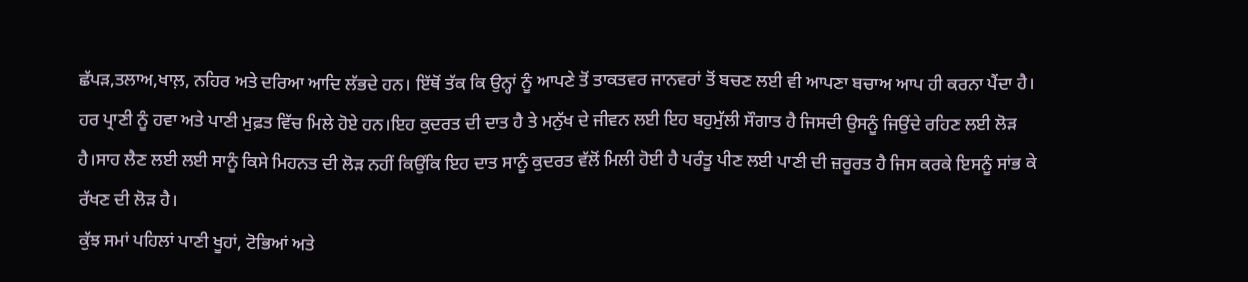ਛੱਪੜ,ਤਲਾਅ,ਖਾਲ਼, ਨਹਿਰ ਅਤੇ ਦਰਿਆ ਆਦਿ ਲੱਭਦੇ ਹਨ। ਇੱਥੋਂ ਤੱਕ ਕਿ ਉਨ੍ਹਾਂ ਨੂੰ ਆਪਣੇ ਤੋਂ ਤਾਕਤਵਰ ਜਾਨਵਰਾਂ ਤੋਂ ਬਚਣ ਲਈ ਵੀ ਆਪਣਾ ਬਚਾਅ ਆਪ ਹੀ ਕਰਨਾ ਪੈਂਦਾ ਹੈ।
ਹਰ ਪ੍ਰਾਣੀ ਨੂੰ ਹਵਾ ਅਤੇ ਪਾਣੀ ਮੁਫ਼ਤ ਵਿੱਚ ਮਿਲੇ ਹੋਏ ਹਨ।ਇਹ ਕੁਦਰਤ ਦੀ ਦਾਤ ਹੈ ਤੇ ਮਨੁੱਖ ਦੇ ਜੀਵਨ ਲਈ ਇਹ ਬਹੁਮੁੱਲੀ ਸੌਗਾਤ ਹੈ ਜਿਸਦੀ ਉਸਨੂੰ ਜਿਉਂਦੇ ਰਹਿਣ ਲਈ ਲੋੜ ਹੈ।ਸਾਹ ਲੈਣ ਲਈ ਲਈ ਸਾਨੂੰ ਕਿਸੇ ਮਿਹਨਤ ਦੀ ਲੋੜ ਨਹੀਂ ਕਿਉਂਕਿ ਇਹ ਦਾਤ ਸਾਨੂੰ ਕੁਦਰਤ ਵੱਲੋਂ ਮਿਲੀ ਹੋਈ ਹੈ ਪਰੰਤੂ ਪੀਣ ਲਈ ਪਾਣੀ ਦੀ ਜ਼ਰੂਰਤ ਹੈ ਜਿਸ ਕਰਕੇ ਇਸਨੂੰ ਸਾਂਭ ਕੇ ਰੱਖਣ ਦੀ ਲੋੜ ਹੈ।
ਕੁੱਝ ਸਮਾਂ ਪਹਿਲਾਂ ਪਾਣੀ ਖੂਹਾਂ, ਟੋਭਿਆਂ ਅਤੇ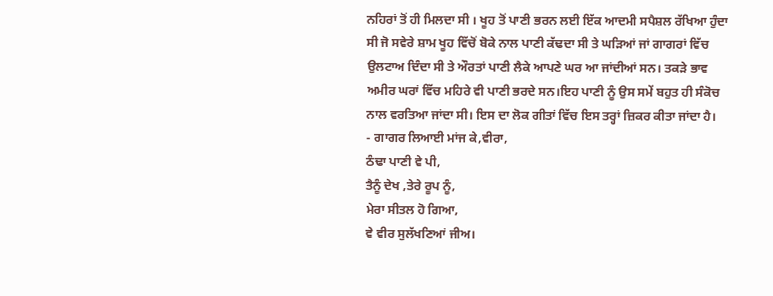ਨਹਿਰਾਂ ਤੋਂ ਹੀ ਮਿਲਦਾ ਸੀ । ਖੂਹ ਤੋਂ ਪਾਣੀ ਭਰਨ ਲਈ ਇੱਕ ਆਦਮੀ ਸਪੈਸ਼ਲ ਰੱਖਿਆ ਹੁੰਦਾ ਸੀ ਜੋ ਸਵੇਰੇ ਸ਼ਾਮ ਖੂਹ ਵਿੱਚੋਂ ਬੋਕੇ ਨਾਲ ਪਾਣੀ ਕੱਢਦਾ ਸੀ ਤੇ ਘੜਿਆਂ ਜਾਂ ਗਾਗਰਾਂ ਵਿੱਚ ਉਲਟਾਅ ਦਿੰਦਾ ਸੀ ਤੇ ਔਰਤਾਂ ਪਾਣੀ ਲੈਕੇ ਆਪਣੇ ਘਰ ਆ ਜਾਂਦੀਆਂ ਸਨ। ਤਕੜੇ ਭਾਵ ਅਮੀਰ ਘਰਾਂ ਵਿੱਚ ਮਹਿਰੇ ਵੀ ਪਾਣੀ ਭਰਦੇ ਸਨ।ਇਹ ਪਾਣੀ ਨੂੰ ਉਸ ਸਮੇਂ ਬਹੁਤ ਹੀ ਸੰਕੋਚ ਨਾਲ ਵਰਤਿਆ ਜਾਂਦਾ ਸੀ। ਇਸ ਦਾ ਲੋਕ ਗੀਤਾਂ ਵਿੱਚ ਇਸ ਤਰ੍ਹਾਂ ਜ਼ਿਕਰ ਕੀਤਾ ਜਾਂਦਾ ਹੈ।
- ਗਾਗਰ ਲਿਆਈ‌ ਮਾਂਜ ਕੇ,ਵੀਰਾ,
ਠੰਢਾ ਪਾਣੀ ਵੇ ਪੀ,
ਤੈਨੂੰ ਦੇਖ ,ਤੇਰੇ ਰੂਪ ਨੂੰ,
ਮੇਰਾ ਸੀਤਲ ਹੋ ਗਿਆ,
ਵੇ ਵੀਰ ਸੁਲੱਖਣਿਆਂ ਜੀਅ।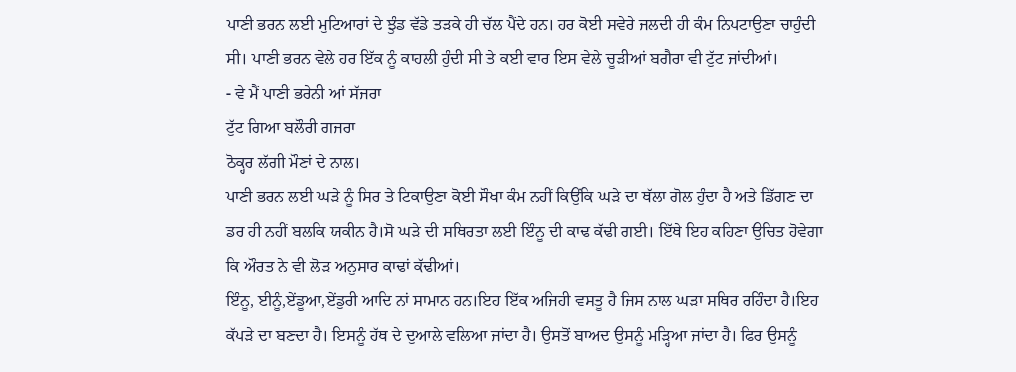ਪਾਣੀ ਭਰਨ ਲਈ ਮੁਟਿਆਰਾਂ ਦੇ ਝੁੰਡ ਵੱਡੇ ਤੜਕੇ ਹੀ ਚੱਲ ਪੈਂਦੇ ਹਨ। ਹਰ ਕੋਈ ਸਵੇਰੇ ਜਲਦੀ ਹੀ ਕੰਮ ਨਿਪਟਾਉਣਾ ਚਾਹੁੰਦੀ ਸੀ। ਪਾਣੀ ਭਰਨ ਵੇਲੇ ਹਰ ਇੱਕ ਨੂੰ ਕਾਹਲੀ ਹੁੰਦੀ ਸੀ ਤੇ ਕਈ ਵਾਰ ਇਸ ਵੇਲੇ ਚੂੜੀਆਂ ਬਗੈਰਾ ਵੀ ਟੁੱਟ ਜਾਂਦੀਆਂ।
- ਵੇ ਮੈਂ ਪਾਣੀ ਭਰੇਨੀ ਆਂ ਸੱਜਰਾ
ਟੁੱਟ ਗਿਆ ਬਲੌਰੀ ਗਜਰਾ
ਠੋਕ੍ਹਰ ਲੱਗੀ ਮੌਣਾਂ ਦੇ ਨਾਲ।
ਪਾਣੀ ਭਰਨ ਲਈ ਘੜੇ ਨੂੰ ਸਿਰ ਤੇ ਟਿਕਾਉਣਾ ਕੋਈ ਸੌਖਾ ਕੰਮ ਨਹੀਂ ਕਿਉਂਕਿ ਘੜੇ ਦਾ ਥੱਲਾ ਗੋਲ ਹੁੰਦਾ ਹੈ ਅਤੇ ਡਿੱਗਣ ਦਾ ਡਰ ਹੀ ਨਹੀਂ ਬਲਕਿ ਯਕੀਨ ਹੈ।ਸੋ ਘੜੇ ਦੀ ਸਥਿਰਤਾ ਲਈ ਇੰਨੂ ਦੀ ਕਾਢ ਕੱਢੀ ਗਈ। ਇੱਥੇ ਇਹ ਕਹਿਣਾ ਉਚਿਤ ਹੋਵੇਗਾ ਕਿ ਔਰਤ ਨੇ ਵੀ ਲੋੜ ਅਨੁਸਾਰ ਕਾਢਾਂ ਕੱਢੀਆਂ।
ਇੰਨੂ, ਈਨੂੰ,ਏਂਡੂਆ,ਏਂਡੁਰੀ ਆਦਿ ਨਾਂ ਸਾਮਾਨ ਹਨ।ਇਹ ਇੱਕ ਅਜਿਹੀ ਵਸਤੂ ਹੈ ਜਿਸ ਨਾਲ ਘੜਾ ਸਥਿਰ ਰਹਿੰਦਾ ਹੈ।ਇਹ ਕੱਪੜੇ ਦਾ ਬਣਦਾ ਹੈ। ਇਸਨੂੰ ਹੱਥ ਦੇ ਦੁਆਲੇ ਵਲਿਆ ਜਾਂਦਾ ਹੈ। ਉਸਤੋਂ ਬਾਅਦ ਉਸਨੂੰ ਮੜ੍ਹਿਆ ਜਾਂਦਾ ਹੈ। ਫਿਰ ਉਸਨੂੰ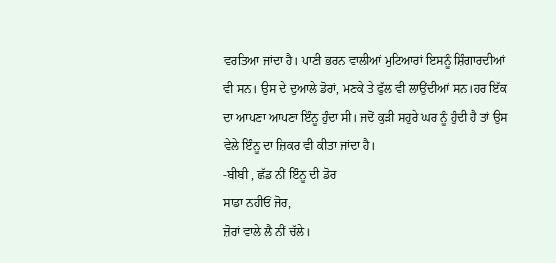ਵਰਤਿਆ ਜਾਂਦਾ ਹੈ। ਪਾਣੀ ਭਰਨ ਵਾਲੀਆਂ ਮੁਟਿਆਰਾਂ ਇਸਨੂੰ ਸ਼ਿੰਗਾਰਦੀਆਂ ਵੀ ਸਨ। ਉਸ ਦੇ ਦੁਆਲੇ ਡੋਰਾਂ, ਮਣਕੇ ਤੇ ਫੁੱਲ ਵੀ ਲਾਉਂਦੀਆਂ ਸਨ।ਹਰ ਇੱਕ ਦਾ ਆਪਣਾ ਆਪਣਾ ਇੰਨੂ ਹੁੰਦਾ ਸੀ। ਜਦੋਂ ਕੁੜੀ ਸਹੁਰੇ ਘਰ ਨੂੰ ਹੁੰਦੀ ਹੈ ਤਾਂ ਉਸ ਵੇਲੇ ਇੰਨੂ ਦਾ ਜ਼ਿਕਰ ਵੀ ਕੀਤਾ ਜਾਂਦਾ ਹੈ।
-ਬੀਬੀ , ਛੱਡ ਨੀਂ ਇੰਨੂ ਦੀ ਡੋਰ
ਸਾਡਾ ਨਹੀਓਂ ਜੋਰ,
ਜ਼ੋਰਾਂ ਵਾਲੇ ਲੈ ਨੀਂ ਚੱਲੇ।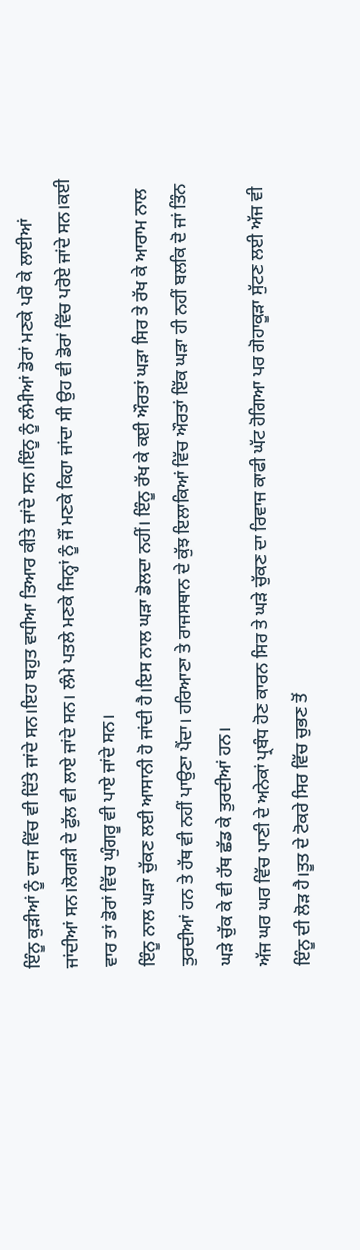ਇੰਨੂ ਕੁੜੀਆਂ ਨੂੰ ਦਾਜ ਵਿੱਚ ਵੀ ਦਿੱਤੇ ਜਾਂਦੇ ਸਨ।ਇਹ ਬਹੁਤ ਵਧੀਆ ਤਿਆਰ ਕੀਤੇ ਜਾਂਦੇ ਸਨ।ਇੰਨੂ ਨੂੰ ਲੰਮੀਆਂ ਡੋਰਾਂ ਮਣਕੇ ਪਰੋ ਕੇ ਲਾਈਆਂ ਜਾਂਦੀਆਂ ਸਨ।ਲੋਗੜੀ ਦੇ ਫੁੱਲ ਵੀ ਲਾਏ ਜਾਂਦੇ ਸਨ। ਲੰਮੇ ਪਤਲੇ ਮਣਕੇ ਜਿਨ੍ਹਾਂ ਨੂੰ ਜੌਂ ਮਣਕੇ ਕਿਹਾ ਜਾਂਦਾ ਸੀ ਉਹ ਵੀ ਡੋਰਾਂ ਵਿੱਚ ਪਰੋਏ ਜਾਂਦੇ ਸਨ।ਕਈ ਵਾਰ ਤਾਂ ਡੋਰਾਂ ਵਿੱਚ ਘੁੰਗਰੂ ਵੀ ਪਾਏ ਜਾਂਦੇ ਸਨ।
ਇੰਨੂ ਨਾਲ ਘੜਾ ਚੁੱਕਣ ਲਈ ਆਸਾਨੀ ਹੋ ਜਾਂਦੀ ਹੈ।ਇਸ ਨਾਲ ਘੜਾ ਡੋਲਦਾ ਨਹੀਂ। ਇੰਨੂ ਰੱਖ ਕੇ ਕਈ ਔਰਤਾਂ ਘੜਾ ਸਿਰ ਤੇ ਰੱਖ ਕੇ ਆਰਾਮ ਨਾਲ ਤੁਰਦੀਆਂ ਹਨ ਤੇ ਹੱਥ ਵੀ ਨਹੀਂ ਪਾਉਣਾ ਪੈਂਦਾ। ਹਰਿਆਣਾ ਤੇ ਰਾਜਸਥਾਨ ਦੇ ਕੁੱਝ ਇਲਾਕਿਆਂ ਵਿੱਚ ਔਰਤਾਂ ਇੱਕ ਘੜਾ ਹੀ ਨਹੀਂ ਬਲਕਿ ਦੋ ਜਾਂ ਤਿੰਨ ਘੜੇ ਚੁੱਕ ਕੇ ਵੀ ਹੱਥ ਛੱਡ ਕੇ ਤੁਰਦੀਆਂ ਹਨ।
ਅੱਜ ਘਰ ਘਰ ਵਿੱਚ ਪਾਣੀ ਦੇ ਅਨੇਕਾਂ ਪ੍ਰਬੰਧ ਹੋਣ ਕਾਰਨ ਸਿਰ ਤੇ ਘੜੇ ਚੁੱਕਣ ਦਾ ਰਿਵਾਜ ਕਾਫੀ ਘੱਟ ਹੋਗਿਆ ਪਰ ਗੋਹਾਕੂੜਾ ਸੁੱਟਣ ਲਈ ਅੱਜ ਵੀ ਇੰਨੂ ਦੀ ਲੋੜ ਹੈ।ਤੂਤ ਦੇ ਟੋਕਰੇ ਸਿਰ ਵਿੱਚ ਚੁਭਣ ਤੋਂ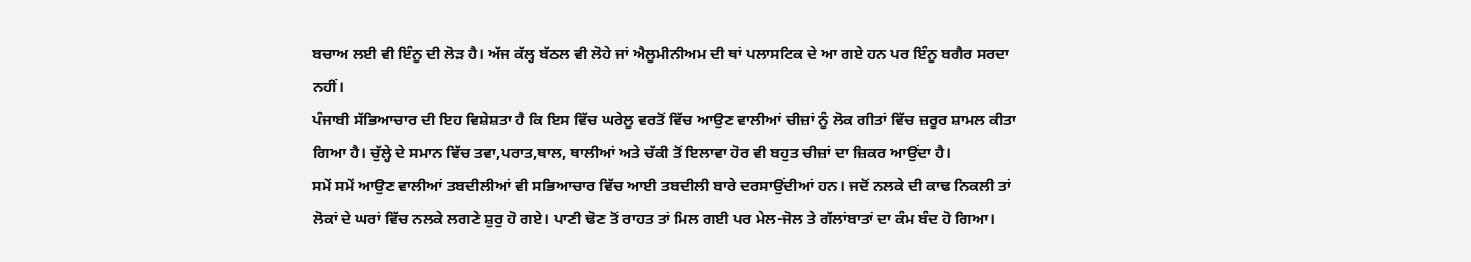ਬਚਾਅ ਲਈ ਵੀ ਇੰਨੂ ਦੀ ਲੋੜ ਹੈ। ਅੱਜ ਕੱਲ੍ਹ ਬੱਠਲ ਵੀ ਲੋਹੇ ਜਾਂ ਐਲੂਮੀਨੀਅਮ ਦੀ ਥਾਂ ਪਲਾਸਟਿਕ ਦੇ ਆ ਗਏ ਹਨ ਪਰ ਇੰਨੂ ਬਗੈਰ ਸਰਦਾ ਨਹੀਂ।
ਪੰਜਾਬੀ ਸੱਭਿਆਚਾਰ ਦੀ ਇਹ ਵਿਸ਼ੇਸ਼ਤਾ ਹੈ ਕਿ ਇਸ ਵਿੱਚ ਘਰੇਲੂ ਵਰਤੋਂ ਵਿੱਚ ਆਉਣ ਵਾਲੀਆਂ ਚੀਜ਼ਾਂ ਨੂੰ ਲੋਕ ਗੀਤਾਂ ਵਿੱਚ ਜ਼ਰੂਰ ਸ਼ਾਮਲ ਕੀਤਾ ਗਿਆ ਹੈ। ਚੁੱਲ੍ਹੇ ਦੇ ਸਮਾਨ ਵਿੱਚ ਤਵਾ,ਪਰਾਤ,ਥਾਲ, ਥਾਲੀਆਂ ਅਤੇ ਚੱਕੀ ਤੋਂ ਇਲਾਵਾ ਹੋਰ ਵੀ ਬਹੁਤ ਚੀਜ਼ਾਂ ਦਾ ਜ਼ਿਕਰ ਆਉਂਦਾ ਹੈ।
ਸਮੇਂ ਸਮੇਂ ਆਉਣ ਵਾਲੀਆਂ ਤਬਦੀਲੀਆਂ ਵੀ ਸਭਿਆਚਾਰ ਵਿੱਚ ਆਈ ਤਬਦੀਲੀ ਬਾਰੇ ਦਰਸਾਉਂਦੀਆਂ ਹਨ। ਜਦੋਂ ਨਲਕੇ ਦੀ ਕਾਢ ਨਿਕਲੀ ਤਾਂ ਲੋਕਾਂ ਦੇ ਘਰਾਂ ਵਿੱਚ ਨਲਕੇ ਲਗਣੇ ਸ਼ੁਰੁ ਹੋ ਗਏ। ਪਾਣੀ ਢੋਣ ਤੋਂ ਰਾਹਤ ਤਾਂ ਮਿਲ ਗਈ ਪਰ ਮੇਲ-ਜੋਲ ਤੇ ਗੱਲਾਂਬਾਤਾਂ ਦਾ ਕੰਮ ਬੰਦ ਹੋ ਗਿਆ।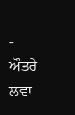- ਔਤਰੇ ਲਵਾ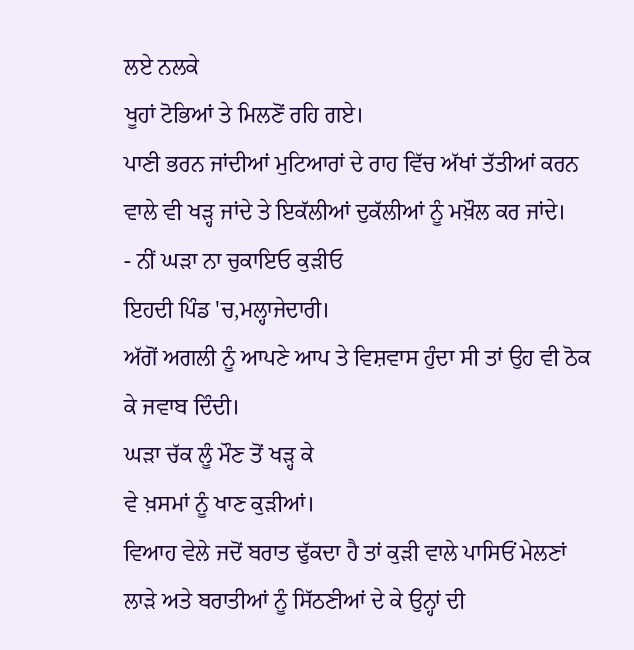ਲਏ ਨਲਕੇ
ਖੂਹਾਂ ਟੋਭਿਆਂ ਤੇ ਮਿਲਣੋਂ ਰਹਿ ਗਏ।
ਪਾਣੀ ਭਰਨ ਜਾਂਦੀਆਂ ਮੁਟਿਆਰਾਂ ਦੇ ਰਾਹ ਵਿੱਚ ਅੱਖਾਂ ਤੱਤੀਆਂ ਕਰਨ ਵਾਲੇ ਵੀ ਖੜ੍ਹ ਜਾਂਦੇ ਤੇ ਇਕੱਲੀਆਂ ਦੁਕੱਲੀਆਂ ਨੂੰ ਮਖ਼ੌਲ ਕਰ ਜਾਂਦੇ।
- ਨੀਂ ਘੜਾ ਨਾ‌ ਚੁਕਾਇਓ ਕੁੜੀਓ
ਇਹਦੀ ਪਿੰਡ 'ਚ,ਮਲ੍ਹਾਜੇਦਾਰੀ।
ਅੱਗੋਂ ਅਗਲੀ ਨੂੰ ਆਪਣੇ ਆਪ ਤੇ ਵਿਸ਼ਵਾਸ ਹੁੰਦਾ ਸੀ ਤਾਂ ਉਹ ਵੀ ਠੋਕ ਕੇ ਜਵਾਬ ਦਿੰਦੀ।
ਘੜਾ ਚੱਕ ਲੂੰ ਮੌਣ ਤੋਂ ਖੜ੍ਹ ਕੇ
ਵੇ ਖ਼ਸਮਾਂ ਨੂੰ ਖਾਣ ਕੁੜੀਆਂ।
ਵਿਆਹ ਵੇਲੇ ਜਦੋਂ ਬਰਾਤ ਢੁੱਕਦਾ ਹੈ ਤਾਂ ਕੁੜੀ ਵਾਲੇ ਪਾਸਿਓਂ ਮੇਲਣਾਂ ਲਾੜੇ ਅਤੇ ਬਰਾਤੀਆਂ ਨੂੰ ਸਿੱਠਣੀਆਂ ਦੇ ਕੇ ਉਨ੍ਹਾਂ ਦੀ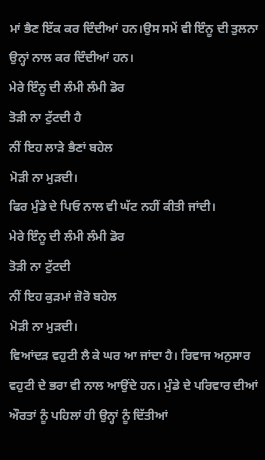ਮਾਂ ਭੈਣ ਇੱਕ ਕਰ ਦਿੰਦੀਆਂ ਹਨ।ਉਸ ਸਮੇਂ ਵੀ ਇੰਨੂ ਦੀ ਤੁਲਨਾ ਉਨ੍ਹਾਂ ਨਾਲ ਕਰ ਦਿੰਦੀਆਂ ਹਨ।
ਮੇਰੇ ਇੰਨੂ ਦੀ ਲੰਮੀ ਲੰਮੀ ਡੋਰ
ਤੋੜੀ ਨਾ ਟੁੱਟਦੀ ਹੈ
ਨੀਂ ਇਹ ਲਾੜੇ ਭੈਣਾਂ ਬਹੇਲ
ਮੋੜੀ ਨਾ ਮੁੜਦੀ।
ਫਿਰ ਮੁੰਡੇ ਦੇ ਪਿਓ ਨਾਲ ਵੀ ਘੱਟ ਨਹੀਂ ਕੀਤੀ ਜਾਂਦੀ।
ਮੇਰੇ ਇੰਨੂ ਦੀ ਲੰਮੀ ਲੰਮੀ ਡੋਰ
ਤੋੜੀ ਨਾ ਟੁੱਟਦੀ
ਨੀਂ ਇਹ ਕੁੜਮਾਂ ਜ਼ੋਰੋ ਬਹੇਲ
ਮੋੜੀ ਨਾ ਮੁੜਦੀ।
ਵਿਆਂਦੜ ਵਹੁਟੀ ਲੈ ਕੇ ਘਰ ਆ ਜਾਂਦਾ ਹੈ। ਰਿਵਾਜ ਅਨੁਸਾਰ ਵਹੁਟੀ ਦੇ ਭਰਾ ਵੀ ਨਾਲ ਆਉਂਦੇ ਹਨ। ਮੁੰਡੇ ਦੇ ਪਰਿਵਾਰ ਦੀਆਂ ਔਰਤਾਂ ਨੂੰ ਪਹਿਲਾਂ ਹੀ ਉਨ੍ਹਾਂ ਨੂੰ ਦਿੱਤੀਆਂ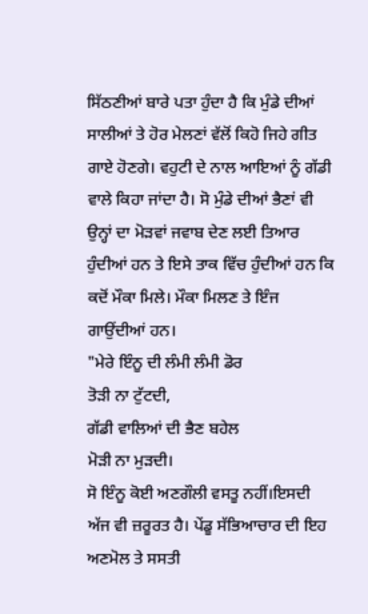ਸਿੱਠਣੀਆਂ ਬਾਰੇ ਪਤਾ ਹੁੰਦਾ ਹੈ ਕਿ ਮੁੰਡੇ ਦੀਆਂ ਸਾਲੀਆਂ ਤੇ ਹੋਰ ਮੇਲਣਾਂ ਵੱਲੋਂ ਕਿਹੋ ਜਿਹੇ ਗੀਤ ਗਾਏ ਹੋਣਗੇ। ਵਹੁਟੀ ਦੇ ਨਾਲ ਆਇਆਂ ਨੂੰ ਗੱਡੀ ਵਾਲੇ ਕਿਹਾ ਜਾਂਦਾ ਹੈ। ਸੋ ਮੁੰਡੇ ਦੀਆਂ ਭੈਣਾਂ ਵੀ ਉਨ੍ਹਾਂ ਦਾ ਮੋੜਵਾਂ ਜਵਾਬ ਦੇਣ ਲਈ ਤਿਆਰ ਹੁੰਦੀਆਂ ਹਨ ਤੇ ਇਸੇ ਤਾਕ ਵਿੱਚ ਹੁੰਦੀਆਂ ਹਨ ਕਿ ਕਦੋਂ ਮੌਕਾ ਮਿਲੇ। ਮੌਕਾ ਮਿਲਣ ਤੇ ਇੰਜ ਗਾਉਂਦੀਆਂ ਹਨ।
"ਮੇਰੇ ਇੰਨੂ ਦੀ ਲੰਮੀ ਲੰਮੀ ਡੋਰ
ਤੋੜੀ ਨਾ ਟੁੱਟਦੀ,
ਗੱਡੀ ਵਾਲਿਆਂ ਦੀ ਭੈਣ ਬਹੇਲ
ਮੋੜੀ ਨਾ ਮੁੜਦੀ।
ਸੋ ਇੰਨੂ ਕੋਈ ਅਣਗੌਲੀ ਵਸਤੂ ਨਹੀਂ।ਇਸਦੀ ਅੱਜ ਵੀ ਜ਼ਰੂਰਤ ਹੈ। ਪੇਂਡੂ ਸੱਭਿਆਚਾਰ ਦੀ ਇਹ ਅਣਮੋਲ ਤੇ ਸਸਤੀ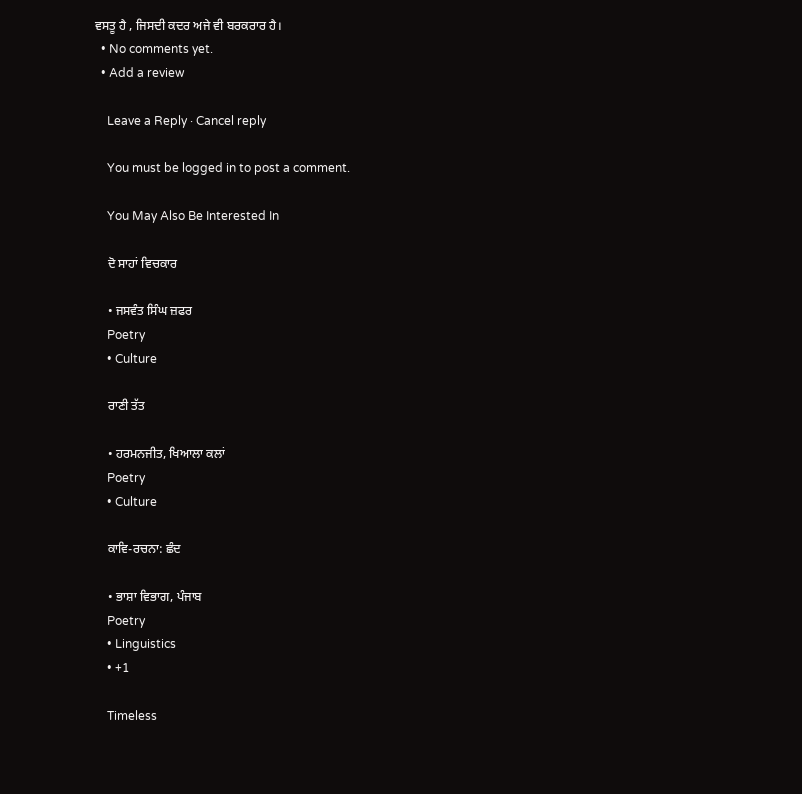ਵਸਤੂ ਹੈ , ਜਿਸਦੀ ਕਦਰ ਅਜੇ ਵੀ ਬਰਕਰਾਰ ਹੈ।
  • No comments yet.
  • Add a review

    Leave a Reply · Cancel reply

    You must be logged in to post a comment.

    You May Also Be Interested In

    ਦੋ ਸਾਹਾਂ ਵਿਚਕਾਰ

    • ਜਸਵੰਤ ਸਿੰਘ ਜ਼ਫਰ
    Poetry
    • Culture

    ਰਾਣੀ ਤੱਤ

    • ਹਰਮਨਜੀਤ, ਖਿਆਲਾ ਕਲਾਂ
    Poetry
    • Culture

    ਕਾਵਿ-ਰਚਨਾ: ਛੰਦ

    • ਭਾਸ਼ਾ ਵਿਭਾਗ, ਪੰਜਾਬ
    Poetry
    • Linguistics
    • +1

    Timeless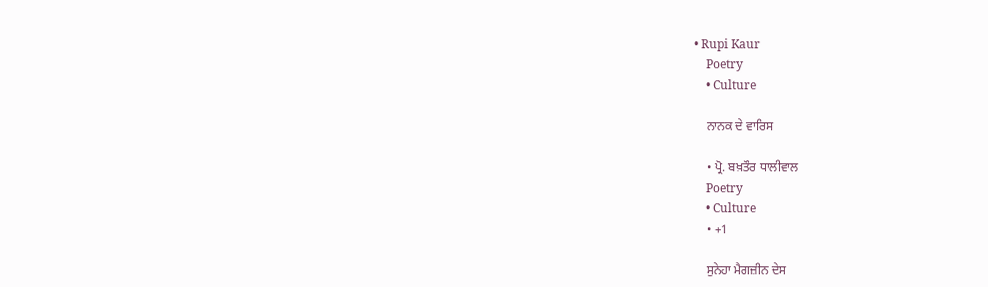• Rupi Kaur
    Poetry
    • Culture

    ਨਾਨਕ ਦੇ ਵਾਰਿਸ

    • ਪ੍ਰੋ. ਬਖ਼ਤੌਰ ਧਾਲੀਵਾਲ
    Poetry
    • Culture
    • +1

    ਸੁਨੇਹਾ ਮੈਗਜ਼ੀਨ ਦੇਸ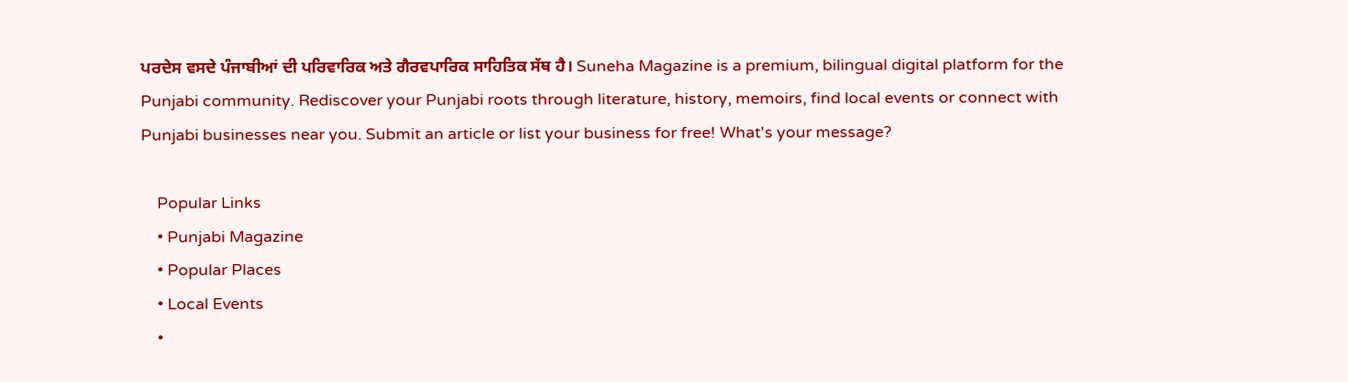ਪਰਦੇਸ ਵਸਦੇ ਪੰਜਾਬੀਆਂ ਦੀ ਪਰਿਵਾਰਿਕ ਅਤੇ ਗੈਰਵਪਾਰਿਕ ਸਾਹਿਤਿਕ ਸੱਥ ਹੈ। Suneha Magazine is a premium, bilingual digital platform for the Punjabi community. Rediscover your Punjabi roots through literature, history, memoirs, find local events or connect with Punjabi businesses near you. Submit an article or list your business for free! What's your message?

    Popular Links
    • Punjabi Magazine
    • Popular Places
    • Local Events
    •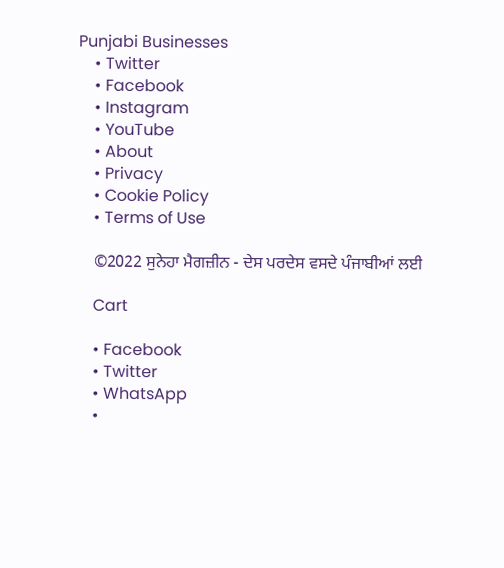Punjabi Businesses
    • Twitter
    • Facebook
    • Instagram
    • YouTube
    • About
    • Privacy
    • Cookie Policy
    • Terms of Use

    ©2022 ਸੁਨੇਹਾ ਮੈਗਜ਼ੀਨ - ਦੇਸ ਪਰਦੇਸ ਵਸਦੇ ਪੰਜਾਬੀਆਂ ਲਈ

    Cart

    • Facebook
    • Twitter
    • WhatsApp
    •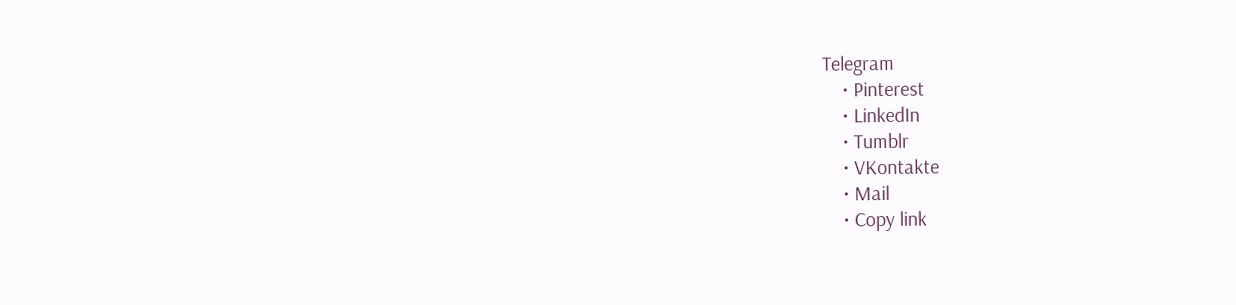Telegram
    • Pinterest
    • LinkedIn
    • Tumblr
    • VKontakte
    • Mail
    • Copy link